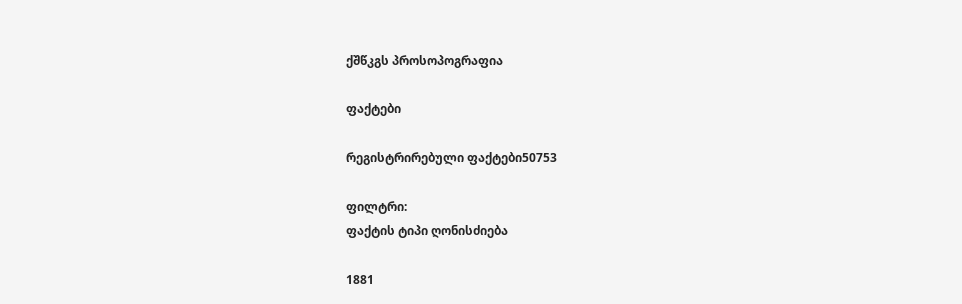ქშწკგს პროსოპოგრაფია

ფაქტები

რეგისტრირებული ფაქტები50753

ფილტრი:
ფაქტის ტიპი ღონისძიება

1881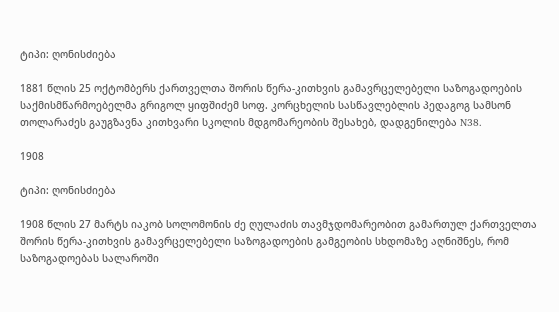ტიპი: ღონისძიება

1881 წლის 25 ოქტომბერს ქართველთა შორის წერა-კითხვის გამავრცელებელი საზოგადოების საქმისმწარმოებელმა გრიგოლ ყიფშიძემ სოფ. კორცხელის სასწავლებლის პედაგოგ სამსონ თოლარაძეს გაუგზავნა კითხვარი სკოლის მდგომარეობის შესახებ, დადგენილება N38.

1908

ტიპი: ღონისძიება

1908 წლის 27 მარტს იაკობ სოლომონის ძე ღულაძის თავმჯდომარეობით გამართულ ქართველთა შორის წერა-კითხვის გამავრცელებელი საზოგადოების გამგეობის სხდომაზე აღნიშნეს, რომ საზოგადოებას სალაროში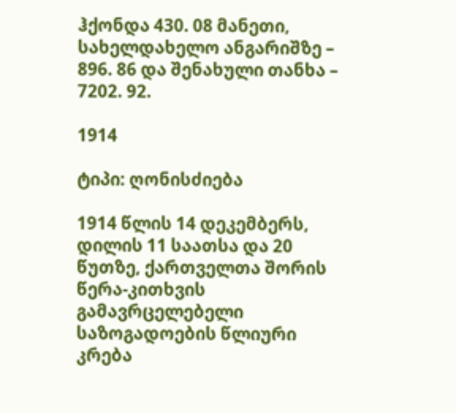ჰქონდა 430. 08 მანეთი, სახელდახელო ანგარიშზე – 896. 86 და შენახული თანხა – 7202. 92.

1914

ტიპი: ღონისძიება

1914 წლის 14 დეკემბერს, დილის 11 საათსა და 20 წუთზე, ქართველთა შორის წერა-კითხვის გამავრცელებელი საზოგადოების წლიური კრება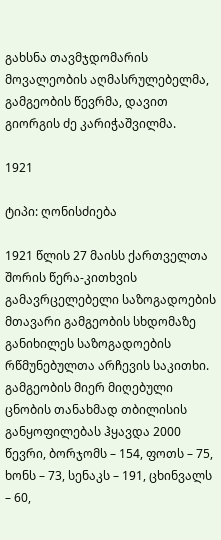გახსნა თავმჯდომარის მოვალეობის აღმასრულებელმა, გამგეობის წევრმა, დავით გიორგის ძე კარიჭაშვილმა.

1921

ტიპი: ღონისძიება

1921 წლის 27 მაისს ქართველთა შორის წერა-კითხვის გამავრცელებელი საზოგადოების მთავარი გამგეობის სხდომაზე განიხილეს საზოგადოების რწმუნებულთა არჩევის საკითხი. გამგეობის მიერ მიღებული ცნობის თანახმად თბილისის განყოფილებას ჰყავდა 2000 წევრი, ბორჯომს – 154, ფოთს – 75, ხონს – 73, სენაკს – 191, ცხინვალს – 60,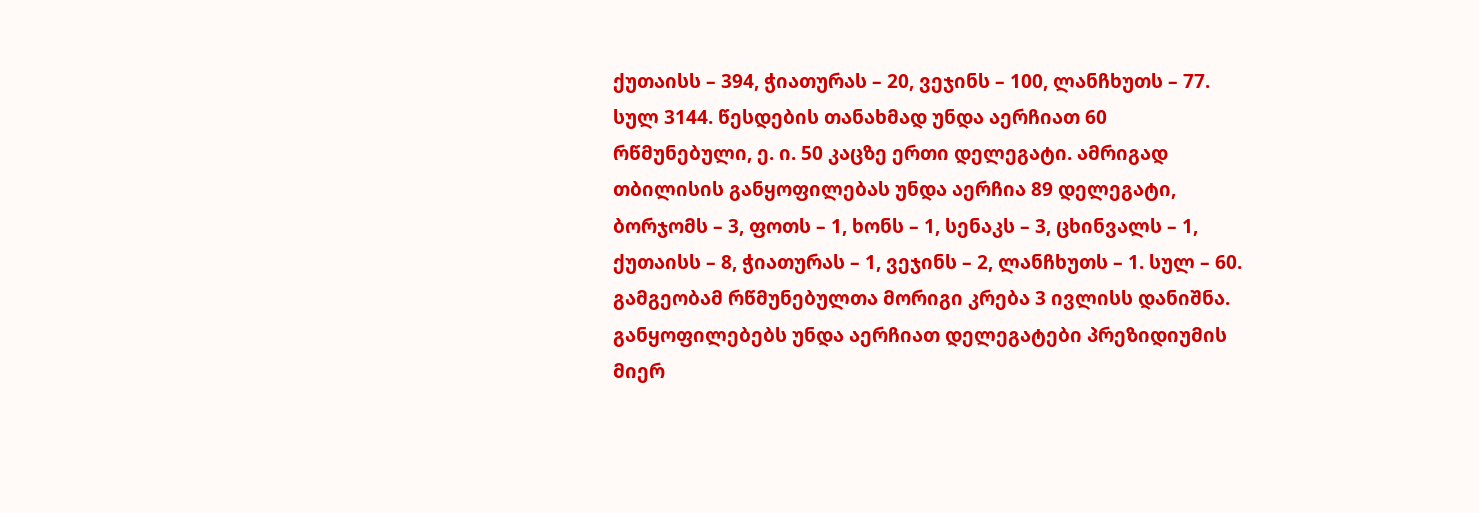ქუთაისს – 394, ჭიათურას – 20, ვეჯინს – 100, ლანჩხუთს – 77. სულ 3144. წესდების თანახმად უნდა აერჩიათ 60 რწმუნებული, ე. ი. 50 კაცზე ერთი დელეგატი. ამრიგად თბილისის განყოფილებას უნდა აერჩია 89 დელეგატი, ბორჯომს – 3, ფოთს – 1, ხონს – 1, სენაკს – 3, ცხინვალს – 1, ქუთაისს – 8, ჭიათურას – 1, ვეჯინს – 2, ლანჩხუთს – 1. სულ – 60. გამგეობამ რწმუნებულთა მორიგი კრება 3 ივლისს დანიშნა. განყოფილებებს უნდა აერჩიათ დელეგატები პრეზიდიუმის მიერ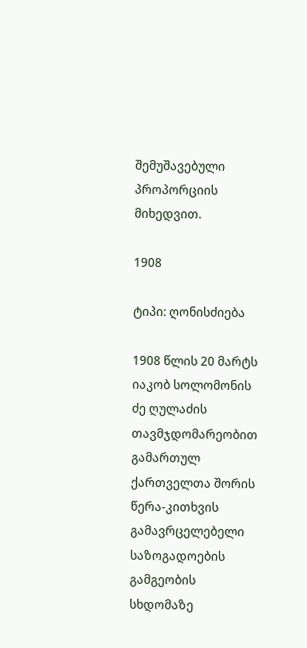შემუშავებული პროპორციის მიხედვით.

1908

ტიპი: ღონისძიება

1908 წლის 20 მარტს იაკობ სოლომონის ძე ღულაძის თავმჯდომარეობით გამართულ ქართველთა შორის წერა-კითხვის გამავრცელებელი საზოგადოების გამგეობის სხდომაზე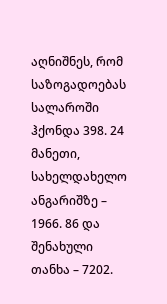აღნიშნეს, რომ საზოგადოებას სალაროში ჰქონდა 398. 24 მანეთი, სახელდახელო ანგარიშზე – 1966. 86 და შენახული თანხა – 7202.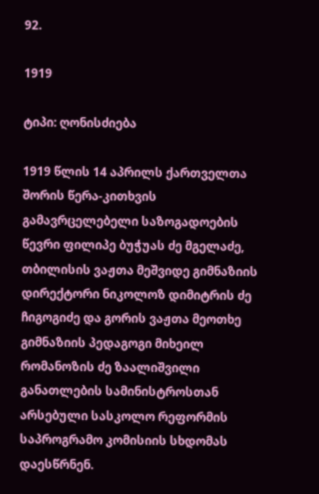92.

1919

ტიპი: ღონისძიება

1919 წლის 14 აპრილს ქართველთა შორის წერა-კითხვის გამავრცელებელი საზოგადოების წევრი ფილიპე ბუჭუას ძე მგელაძე, თბილისის ვაჟთა მეშვიდე გიმნაზიის დირექტორი ნიკოლოზ დიმიტრის ძე ჩიგოგიძე და გორის ვაჟთა მეოთხე გიმნაზიის პედაგოგი მიხეილ რომანოზის ძე ზაალიშვილი განათლების სამინისტროსთან არსებული სასკოლო რეფორმის საპროგრამო კომისიის სხდომას დაესწრნენ.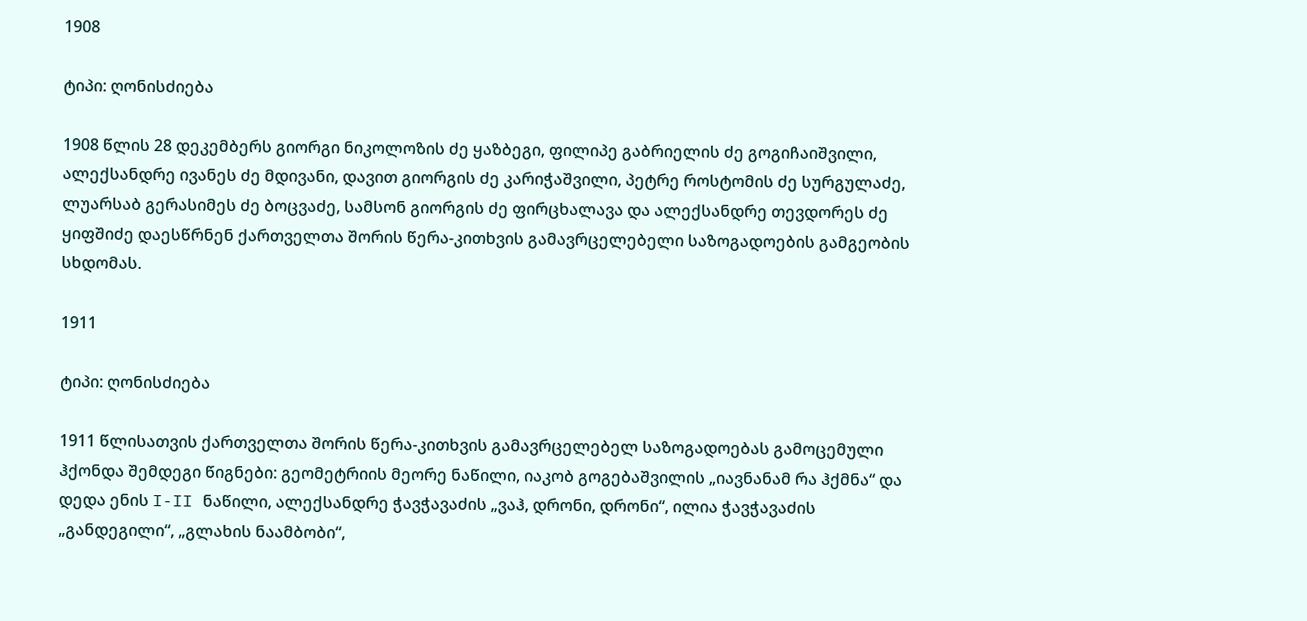1908

ტიპი: ღონისძიება

1908 წლის 28 დეკემბერს გიორგი ნიკოლოზის ძე ყაზბეგი, ფილიპე გაბრიელის ძე გოგიჩაიშვილი, ალექსანდრე ივანეს ძე მდივანი, დავით გიორგის ძე კარიჭაშვილი, პეტრე როსტომის ძე სურგულაძე, ლუარსაბ გერასიმეს ძე ბოცვაძე, სამსონ გიორგის ძე ფირცხალავა და ალექსანდრე თევდორეს ძე ყიფშიძე დაესწრნენ ქართველთა შორის წერა-კითხვის გამავრცელებელი საზოგადოების გამგეობის სხდომას.

1911

ტიპი: ღონისძიება

1911 წლისათვის ქართველთა შორის წერა-კითხვის გამავრცელებელ საზოგადოებას გამოცემული ჰქონდა შემდეგი წიგნები: გეომეტრიის მეორე ნაწილი, იაკობ გოგებაშვილის „იავნანამ რა ჰქმნა“ და დედა ენის I-II ნაწილი, ალექსანდრე ჭავჭავაძის „ვაჰ, დრონი, დრონი“, ილია ჭავჭავაძის „განდეგილი“, „გლახის ნაამბობი“,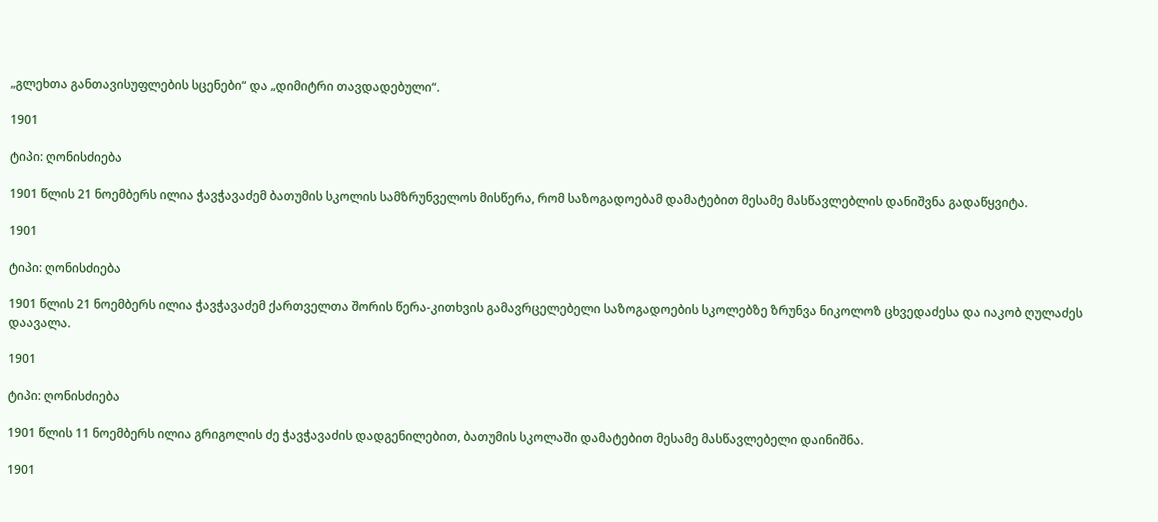„გლეხთა განთავისუფლების სცენები“ და „დიმიტრი თავდადებული“.

1901

ტიპი: ღონისძიება

1901 წლის 21 ნოემბერს ილია ჭავჭავაძემ ბათუმის სკოლის სამზრუნველოს მისწერა, რომ საზოგადოებამ დამატებით მესამე მასწავლებლის დანიშვნა გადაწყვიტა.

1901

ტიპი: ღონისძიება

1901 წლის 21 ნოემბერს ილია ჭავჭავაძემ ქართველთა შორის წერა-კითხვის გამავრცელებელი საზოგადოების სკოლებზე ზრუნვა ნიკოლოზ ცხვედაძესა და იაკობ ღულაძეს დაავალა.

1901

ტიპი: ღონისძიება

1901 წლის 11 ნოემბერს ილია გრიგოლის ძე ჭავჭავაძის დადგენილებით, ბათუმის სკოლაში დამატებით მესამე მასწავლებელი დაინიშნა.

1901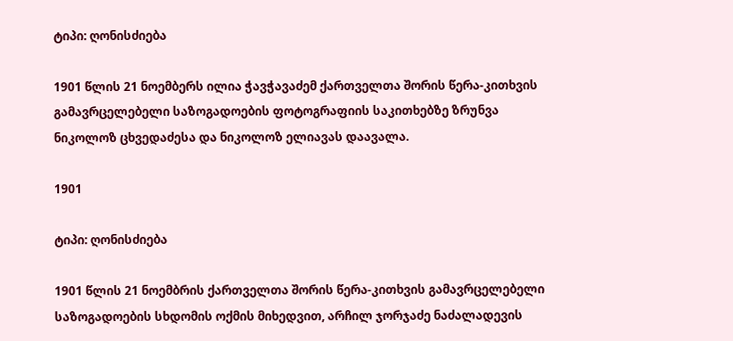ტიპი: ღონისძიება

1901 წლის 21 ნოემბერს ილია ჭავჭავაძემ ქართველთა შორის წერა-კითხვის გამავრცელებელი საზოგადოების ფოტოგრაფიის საკითხებზე ზრუნვა ნიკოლოზ ცხვედაძესა და ნიკოლოზ ელიავას დაავალა.

1901

ტიპი: ღონისძიება

1901 წლის 21 ნოემბრის ქართველთა შორის წერა-კითხვის გამავრცელებელი საზოგადოების სხდომის ოქმის მიხედვით, არჩილ ჯორჯაძე ნაძალადევის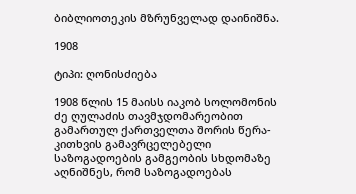ბიბლიოთეკის მზრუნველად დაინიშნა.

1908

ტიპი: ღონისძიება

1908 წლის 15 მაისს იაკობ სოლომონის ძე ღულაძის თავმჯდომარეობით გამართულ ქართველთა შორის წერა-კითხვის გამავრცელებელი საზოგადოების გამგეობის სხდომაზე აღნიშნეს, რომ საზოგადოებას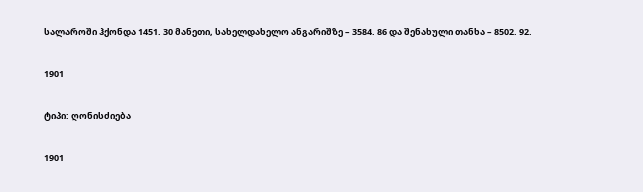სალაროში ჰქონდა 1451. 30 მანეთი, სახელდახელო ანგარიშზე – 3584. 86 და შენახული თანხა – 8502. 92.

1901

ტიპი: ღონისძიება

1901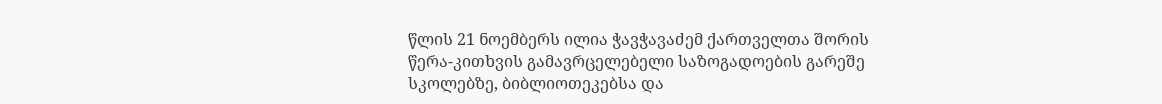წლის 21 ნოემბერს ილია ჭავჭავაძემ ქართველთა შორის წერა-კითხვის გამავრცელებელი საზოგადოების გარეშე სკოლებზე, ბიბლიოთეკებსა და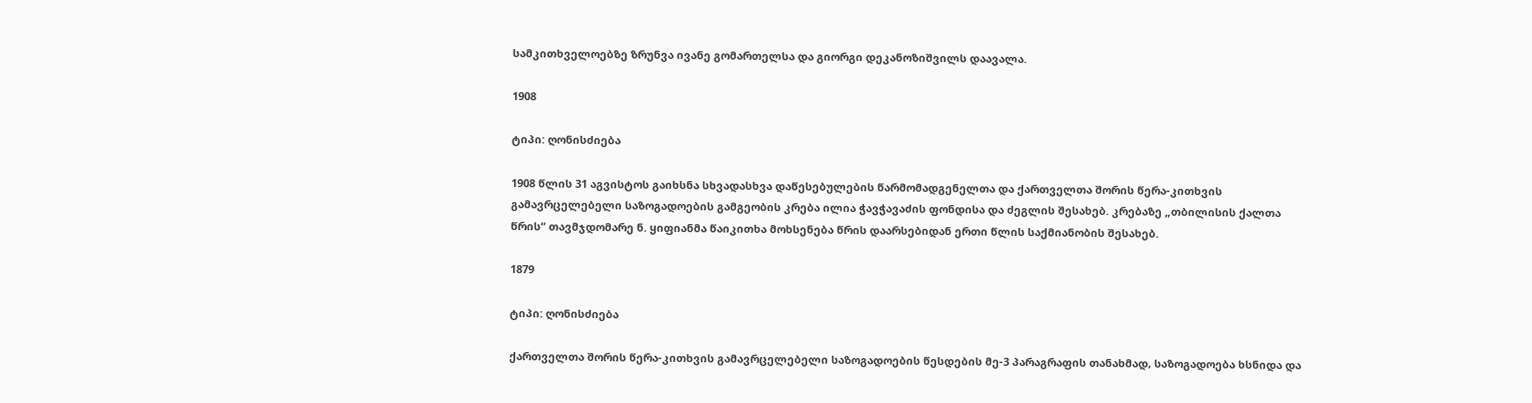სამკითხველოებზე ზრუნვა ივანე გომართელსა და გიორგი დეკანოზიშვილს დაავალა.

1908

ტიპი: ღონისძიება

1908 წლის 31 აგვისტოს გაიხსნა სხვადასხვა დაწესებულების წარმომადგენელთა და ქართველთა შორის წერა-კითხვის გამავრცელებელი საზოგადოების გამგეობის კრება ილია ჭავჭავაძის ფონდისა და ძეგლის შესახებ. კრებაზე „თბილისის ქალთა წრის“ თავმჯდომარე ნ. ყიფიანმა წაიკითხა მოხსენება წრის დაარსებიდან ერთი წლის საქმიანობის შესახებ.

1879

ტიპი: ღონისძიება

ქართველთა შორის წერა-კითხვის გამავრცელებელი საზოგადოების წესდების მე-3 პარაგრაფის თანახმად, საზოგადოება ხსნიდა და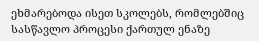ეხმარებოდა ისეთ სკოლებს, რომლებშიც სასწავლო პროცესი ქართულ ენაზე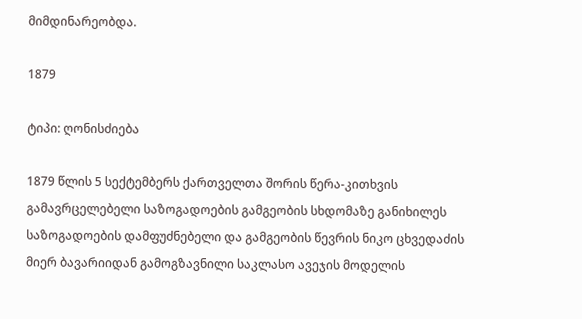მიმდინარეობდა.

1879

ტიპი: ღონისძიება

1879 წლის 5 სექტემბერს ქართველთა შორის წერა-კითხვის გამავრცელებელი საზოგადოების გამგეობის სხდომაზე განიხილეს საზოგადოების დამფუძნებელი და გამგეობის წევრის ნიკო ცხვედაძის მიერ ბავარიიდან გამოგზავნილი საკლასო ავეჯის მოდელის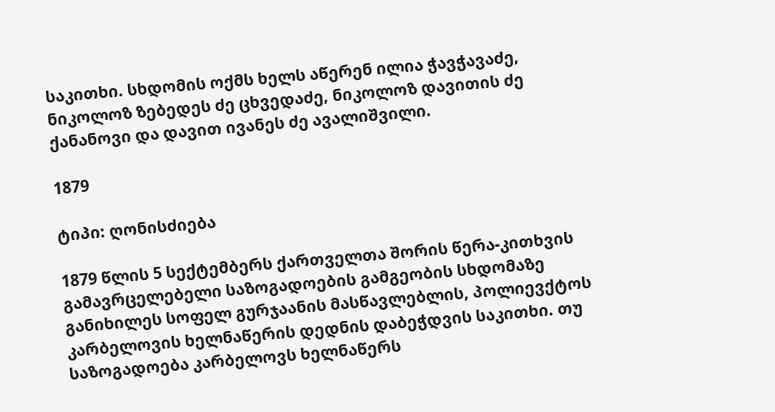საკითხი. სხდომის ოქმს ხელს აწერენ ილია ჭავჭავაძე, ნიკოლოზ ზებედეს ძე ცხვედაძე, ნიკოლოზ დავითის ძე ქანანოვი და დავით ივანეს ძე ავალიშვილი.

1879

ტიპი: ღონისძიება

1879 წლის 5 სექტემბერს ქართველთა შორის წერა-კითხვის გამავრცელებელი საზოგადოების გამგეობის სხდომაზე განიხილეს სოფელ გურჯაანის მასწავლებლის, პოლიევქტოს კარბელოვის ხელნაწერის დედნის დაბეჭდვის საკითხი. თუ საზოგადოება კარბელოვს ხელნაწერს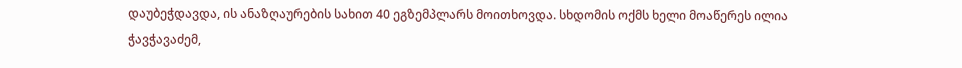დაუბეჭდავდა, ის ანაზღაურების სახით 40 ეგზემპლარს მოითხოვდა. სხდომის ოქმს ხელი მოაწერეს ილია ჭავჭავაძემ,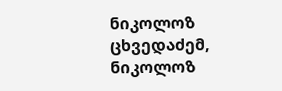ნიკოლოზ ცხვედაძემ, ნიკოლოზ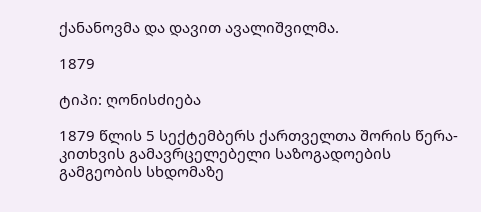ქანანოვმა და დავით ავალიშვილმა.

1879

ტიპი: ღონისძიება

1879 წლის 5 სექტემბერს ქართველთა შორის წერა-კითხვის გამავრცელებელი საზოგადოების გამგეობის სხდომაზე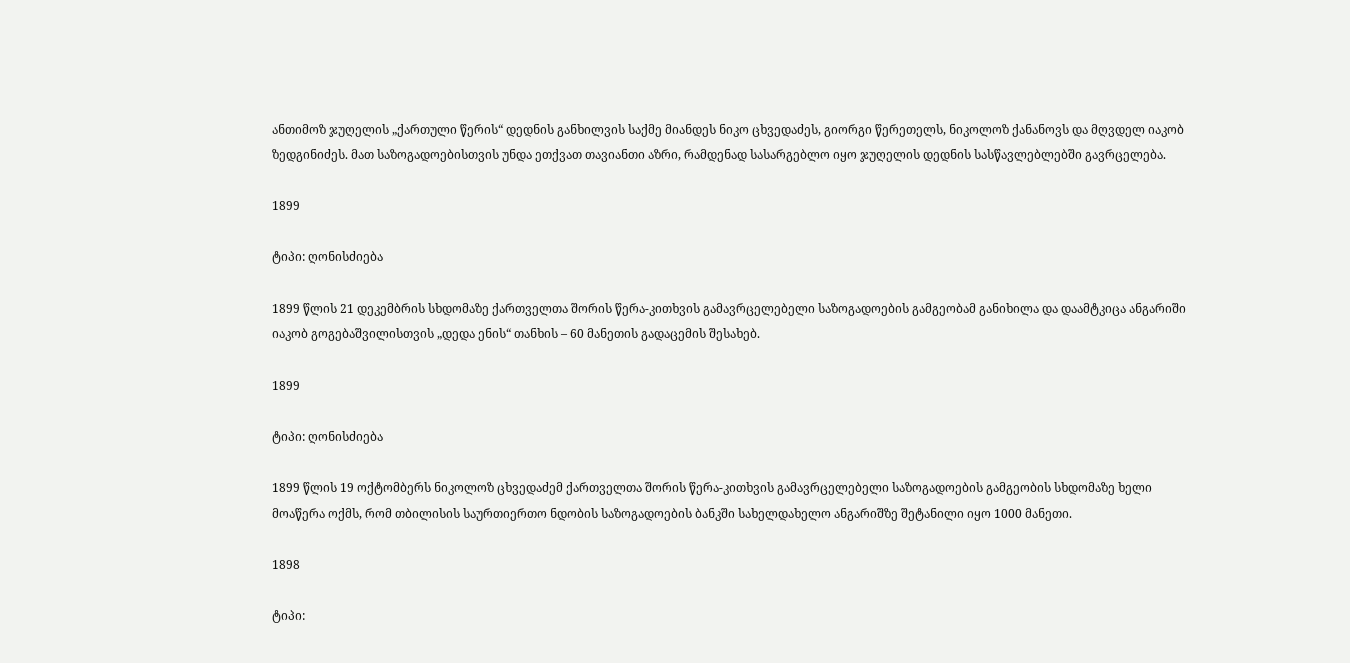ანთიმოზ ჯუღელის „ქართული წერის“ დედნის განხილვის საქმე მიანდეს ნიკო ცხვედაძეს, გიორგი წერეთელს, ნიკოლოზ ქანანოვს და მღვდელ იაკობ ზედგინიძეს. მათ საზოგადოებისთვის უნდა ეთქვათ თავიანთი აზრი, რამდენად სასარგებლო იყო ჯუღელის დედნის სასწავლებლებში გავრცელება.

1899

ტიპი: ღონისძიება

1899 წლის 21 დეკემბრის სხდომაზე ქართველთა შორის წერა-კითხვის გამავრცელებელი საზოგადოების გამგეობამ განიხილა და დაამტკიცა ანგარიში იაკობ გოგებაშვილისთვის „დედა ენის“ თანხის – 60 მანეთის გადაცემის შესახებ.

1899

ტიპი: ღონისძიება

1899 წლის 19 ოქტომბერს ნიკოლოზ ცხვედაძემ ქართველთა შორის წერა-კითხვის გამავრცელებელი საზოგადოების გამგეობის სხდომაზე ხელი მოაწერა ოქმს, რომ თბილისის საურთიერთო ნდობის საზოგადოების ბანკში სახელდახელო ანგარიშზე შეტანილი იყო 1000 მანეთი.

1898

ტიპი: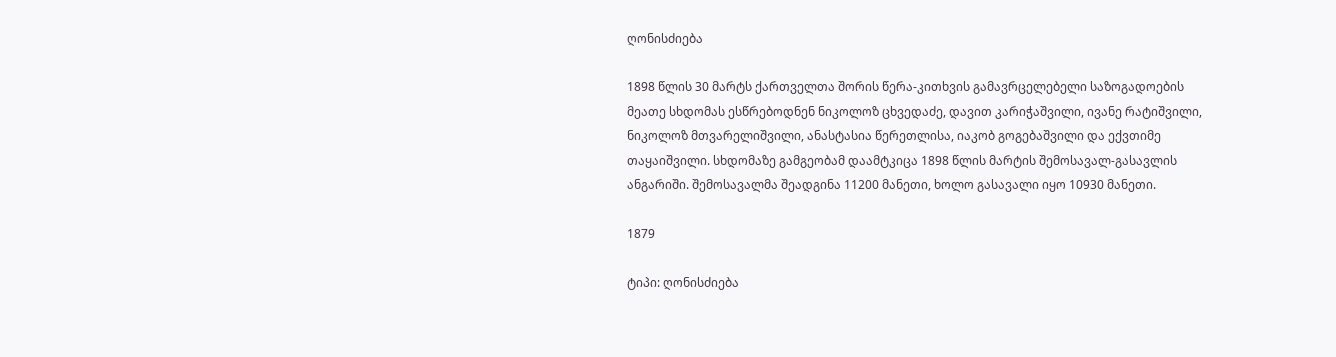ღონისძიება

1898 წლის 30 მარტს ქართველთა შორის წერა-კითხვის გამავრცელებელი საზოგადოების მეათე სხდომას ესწრებოდნენ ნიკოლოზ ცხვედაძე, დავით კარიჭაშვილი, ივანე რატიშვილი, ნიკოლოზ მთვარელიშვილი, ანასტასია წერეთლისა, იაკობ გოგებაშვილი და ექვთიმე თაყაიშვილი. სხდომაზე გამგეობამ დაამტკიცა 1898 წლის მარტის შემოსავალ-გასავლის ანგარიში. შემოსავალმა შეადგინა 11200 მანეთი, ხოლო გასავალი იყო 10930 მანეთი.

1879

ტიპი: ღონისძიება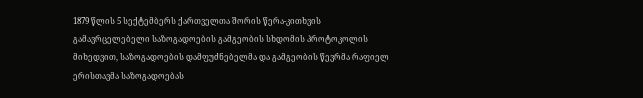1879 წლის 5 სექტემბერს ქართველთა შორის წერა-კითხვის გამავრცელებელი საზოგადოების გამგეობის სხდომის პროტოკოლის მიხედვით, საზოგადოების დამფუძნებელმა და გამგეობის წევრმა რაფიელ ერისთავმა საზოგადოებას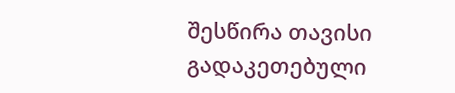შესწირა თავისი გადაკეთებული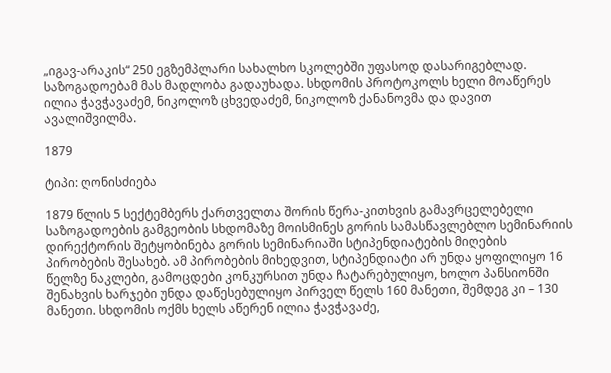„იგავ-არაკის“ 250 ეგზემპლარი სახალხო სკოლებში უფასოდ დასარიგებლად. საზოგადოებამ მას მადლობა გადაუხადა. სხდომის პროტოკოლს ხელი მოაწერეს ილია ჭავჭავაძემ, ნიკოლოზ ცხვედაძემ, ნიკოლოზ ქანანოვმა და დავით ავალიშვილმა.

1879

ტიპი: ღონისძიება

1879 წლის 5 სექტემბერს ქართველთა შორის წერა-კითხვის გამავრცელებელი საზოგადოების გამგეობის სხდომაზე მოისმინეს გორის სამასწავლებლო სემინარიის დირექტორის შეტყობინება გორის სემინარიაში სტიპენდიატების მიღების პირობების შესახებ. ამ პირობების მიხედვით, სტიპენდიატი არ უნდა ყოფილიყო 16 წელზე ნაკლები, გამოცდები კონკურსით უნდა ჩატარებულიყო, ხოლო პანსიონში შენახვის ხარჯები უნდა დაწესებულიყო პირველ წელს 160 მანეთი, შემდეგ კი – 130 მანეთი. სხდომის ოქმს ხელს აწერენ ილია ჭავჭავაძე,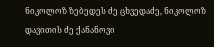ნიკოლოზ ზებედეს ძე ცხვედაძე, ნიკოლოზ დავითის ძე ქანანოვი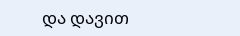და დავით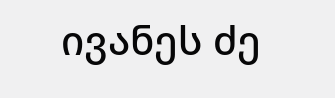ივანეს ძე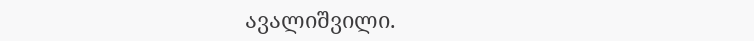ავალიშვილი.